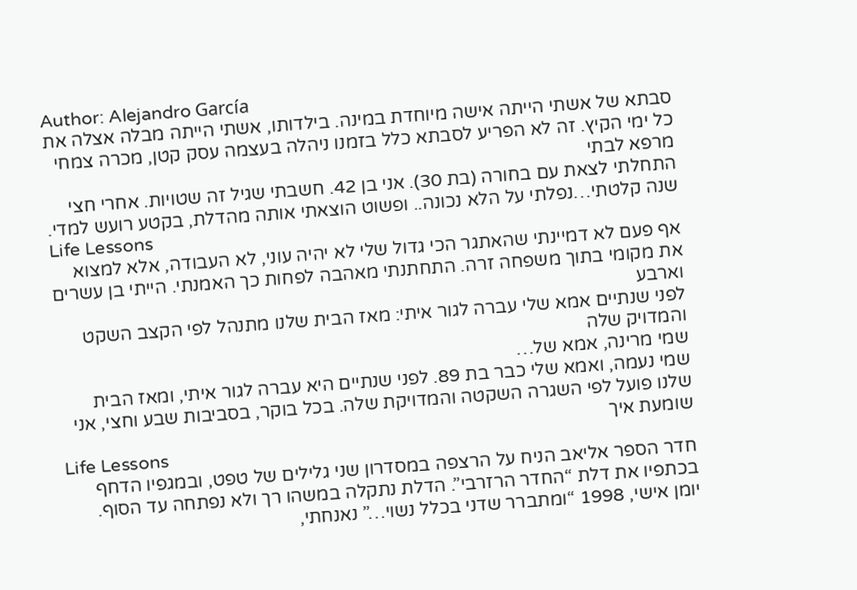Author: Alejandro García
סבתא של אשתי הייתה אישה מיוחדת במינה. בילדותו, אשתי הייתה מבלה אצלה את כל ימי הקיץ. זה לא הפריע לסבתא כלל בזמנו ניהלה בעצמה עסק קטן, מכרה צמחי מרפא לבתי
התחלתי לצאת עם בחורה (בת 30). אני בן 42. חשבתי שגיל זה שטויות. אחרי חצי שנה קלטתי…נפלתי על הלא נכונה.. ופשוט הוצאתי אותה מהדלת, בקטע רועש למדי.
Life Lessons
אף פעם לא דמיינתי שהאתגר הכי גדול שלי לא יהיה עוני, לא העבודה, אלא למצוא את מקומי בתוך משפחה זרה. התחתנתי מאהבה לפחות כך האמנתי. הייתי בן עשרים וארבע
לפני שנתיים אמא שלי עברה לגור איתי: מאז הבית שלנו מתנהל לפי הקצב השקט והמדויק שלה
שמי מרינה, אמא של…
שמי נעמה, ואמא שלי כבר בת 89. לפני שנתיים היא עברה לגור איתי, ומאז הבית שלנו פועל לפי השגרה השקטה והמדויקת שלה. בכל בוקר, בסביבות שבע וחצי, אני שומעת איך
Life Lessons
חדר הספר אליאב הניח על הרצפה במסדרון שני גלילים של טפט, ובמגפיו הדחף בכתפיו את דלת “החדר הרזרבי”. הדלת נתקלה במשהו רך ולא נפתחה עד הסוף.
יומן אישי, 1998 “ומתברר שדני בכלל נשוי…” נאנחתי,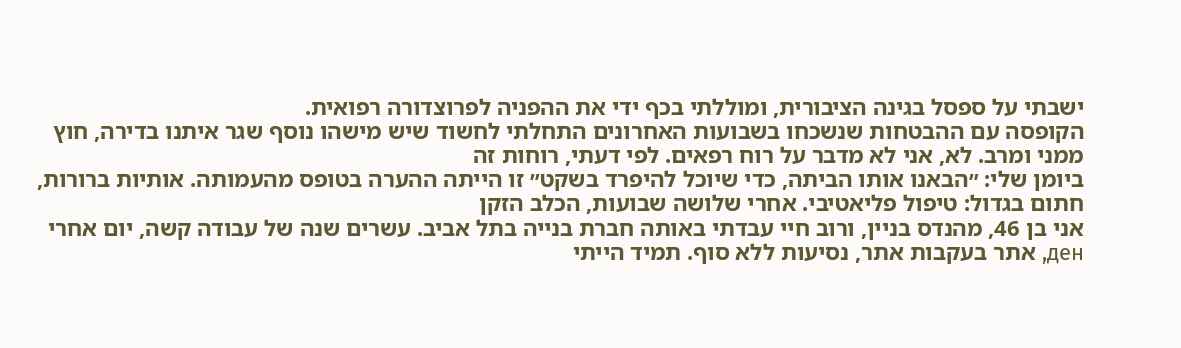ישבתי על ספסל בגינה הציבורית, ומוללתי בכף ידי את ההפניה לפרוצדורה רפואית.
הקופסה עם ההבטחות שנשכחו בשבועות האחרונים התחלתי לחשוד שיש מישהו נוסף שגר איתנו בדירה, חוץ ממני ומרב. לא, אני לא מדבר על רוח רפאים. לפי דעתי, רוחות זה
ביומן שלי: ״הבאנו אותו הביתה, כדי שיוכל להיפרד בשקט״ זו הייתה ההערה בטופס מהעמותה. אותיות ברורות, חתום בגדול: טיפול פליאטיבי. אחרי שלושה שבועות, הכלב הזקן
אני בן 46, מהנדס בניין, ורוב חיי עבדתי באותה חברת בנייה בתל אביב. עשרים שנה של עבודה קשה, יום אחרי ден, אתר בעקבות אתר, נסיעות ללא סוף. תמיד הייתי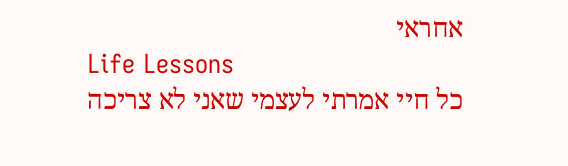אחראי
Life Lessons
כל חיי אמרתי לעצמי שאני לא צריכה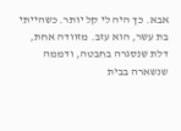אבא. כך היה לי קל יותר. כשהייתי בת עשר, הוא עזב. מזוודה אחת, דלת שנסגרה בחבטה, ודממה שנשארה בבית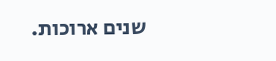שנים ארוכות.